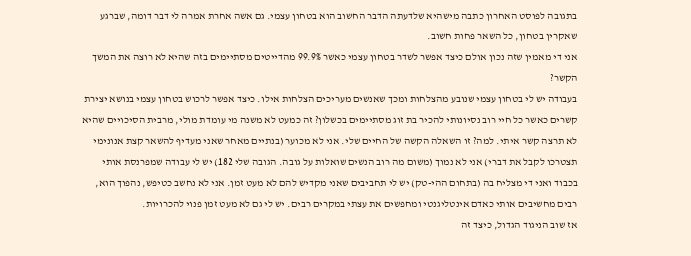בתגובה לפוסט האחרון כתבה מישהיא שלדעתה הדבר החשוב הוא בטחון עצמי. גם אשה אחרת אמרה לי דבר דומה, שברגע שאקרין בטחון, כל השאר פחות חשוב.
אני די מאמין שזה נכון אולם כיצד אפשר לשדר בטחון עצמי כאשר 99.9% מהדייטים מסתיימים בזה שהיא לא רוצה את המשך הקשר?
בעבודה יש לי בטחון עצמי שנובע מהצלחות ומכך שאנשים מעריכים הצלחות אילו. כיצד אפשר לרכוש בטחון עצמי בנושא יצירת קשרים כאשר כל חיי רוב נסיונותי להכיר בת זוג מסתיימים בכשלון? זה כמעט לא משנה מי עומדת מולי, מרבית הסיכויים שהיא לא תרצה קשר איתי. למה? זו השאלה הקשה של החיים שלי. אני לא מכוער (בנתיים מאחר שאני מעדיף להשאר קצת אנונימי תצטרכו לקבל את דברי) אני לא נמוך (משום מה רוב הנשים שואלות על גובה. הגובה שלי 182) יש לי עבודה שמפרנסת אותי בכבוד ואני די מצליח בה (בתחום ההי-טק) יש לי תחביבים שאני מקדיש להם לא מעט זמן. אני לא נחשב כטיפש, נהפוך הוא, רבים מחשיבים אותי כאדם אינטליגנטי ומחפשים את עצתי במקרים רבים. יש לי גם לא מעט זמן פנוי להכרויות.
אז שוב הניגוד הגדול, כיצד זה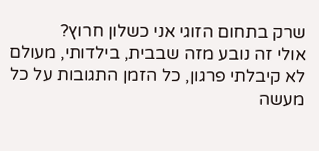שרק בתחום הזוגי אני כשלון חרוץ?
אולי זה נובע מזה שבבית, בילדותי, מעולם לא קיבלתי פרגון, כל הזמן התגובות על כל מעשה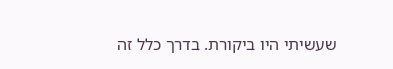שעשיתי היו ביקורת. בדרך כלל זה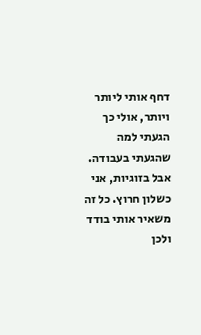דחף אותי ליותר ויותר, אולי כך הגעתי למה שהגעתי בעבודה. אבל בזוגיות, אני כשלון חרוץ. כל זה משאיר אותי בודד ולכן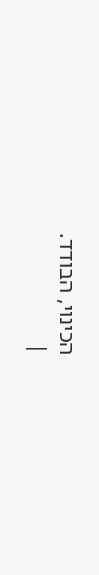הכינוי, הבודד.
|